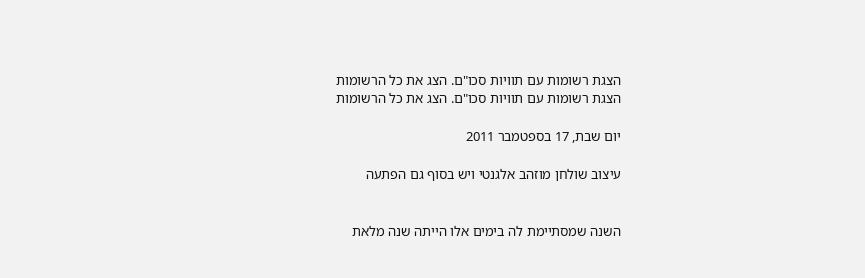הצגת רשומות עם תוויות סכו"ם. הצג את כל הרשומות
הצגת רשומות עם תוויות סכו"ם. הצג את כל הרשומות

יום שבת, 17 בספטמבר 2011

עיצוב שולחן מוזהב אלגנטי ויש בסוף גם הפתעה


השנה שמסתיימת לה בימים אלו הייתה שנה מלאת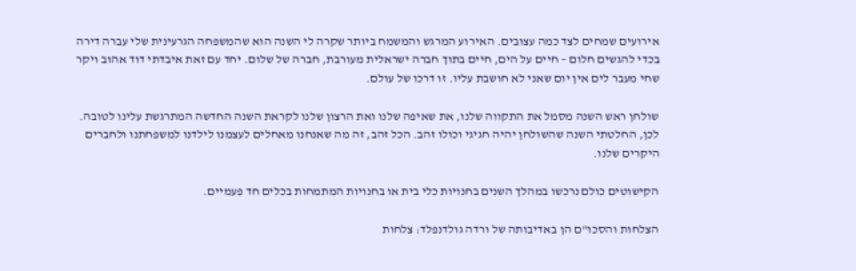אירועים שמחים לצד כמה עצובים. האירוע המרגש והמשמח ביותר שקרה לי השנה הוא שהמשפחה הגרעינית שלי עברה דירה בכדי להגשים חלום – חיים על הים, חיים בתוך חברה ישראלית מעורבת, חברה של שלום. יחד עם זאת איבדתי דוד אהוב ויקר שחי מעבר לים אין יום שאני לא חושבת עליו. זו דרכו של עולם.

שולחן ראש השנה מסמל את התקווה שלנו, את שאיפה שלנו ואת הרצון שלנו לקראת השנה החדשה המתרגשת עלינו לטובה. לכן, החלטתי השנה שהשולחן יהיה חגיגי וכולו זהב. הכל זהב, זה מה שאנחנו מאחלים לעצמנו לילדנו למשפחתנו ולחברים היקרים שלנו.

הקישוטים כולם נרכשו במהלך השנים בחנויות כלי בית או בחנויות המתמחות בכלים חד פעמיים.

הצלחות והסכו"ם הן באדיבותה של ורדה גולדנפלד: צלחות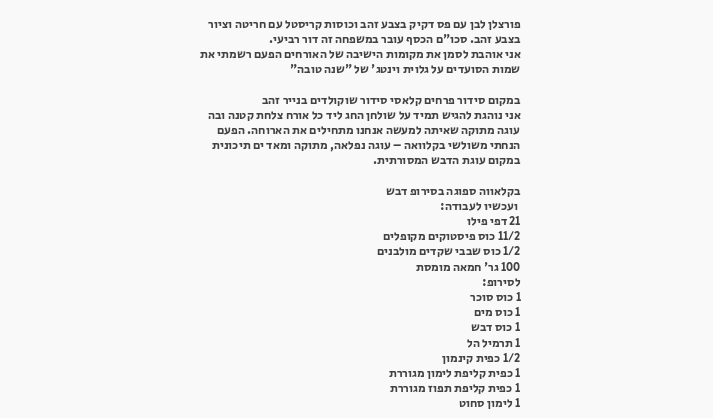פורצלן לבן עם פס דקיק בצבע זהב וכוסות קריסטל עם חריטה וציור בצבע זהב. סכו"ם הכסף עובר במשפחה זה דור רביעי.
אני אוהבת לסמן את מקומות הישיבה של האורחים הפעם רשמתי את שמות הסועדים על גלוית וינטג' של "שנה טובה"

במקום סידור פרחים קלאסי סידור שוקולדים בנייר זהב
אני נוהגת להגיש תמיד על שולחן החג ליד כל אורח צלחת קטנה ובה עוגה מתוקה שאיתה למעשה אנחנו מתחילים את הארוחה. הפעם הנחתי משולשי בקלוואה – עוגה נפלאה, מתוקה ומאד ים תיכונית במקום עוגת הדבש המסורתית.

בקלאווה ספוגה בסירופ דבש
 ועכשיו לעבודה:
21 דפי פילו
11/2 כוס פיסטוקים מקופלים
1/2 כוס שבבי שקדים מולבנים
100 גר' חמאה מומסת
לסירופ:
1 כוס סוכר
1 כוס מים
1 כוס דבש
1 תרמיל הל
1/2 כפית קינמון
1 כפית קליפת לימון מגוררת
1 כפית קליפת תפוז מגוררת
1 לימון סחוט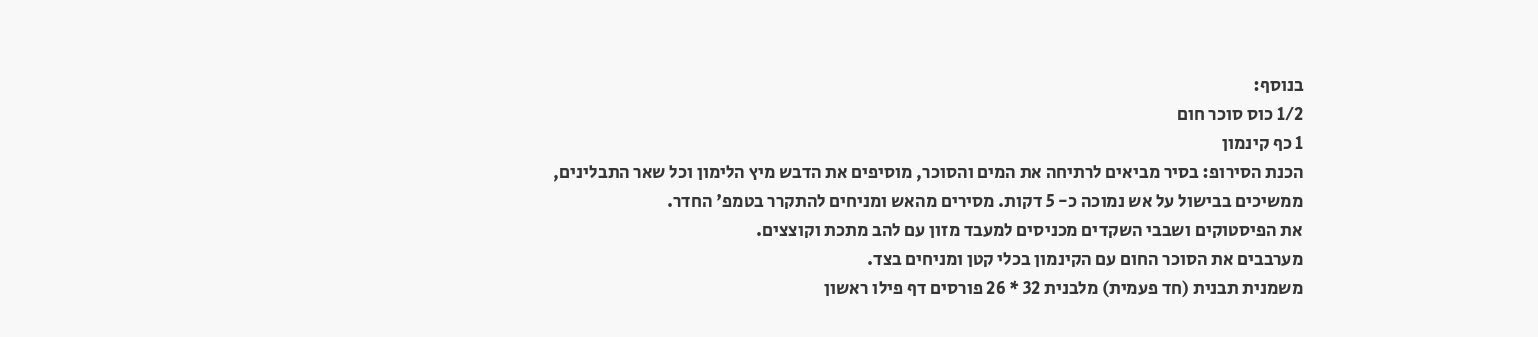בנוסף:
1/2 כוס סוכר חום
1 כף קינמון
הכנת הסירופ: בסיר מביאים לרתיחה את המים והסוכר, מוסיפים את הדבש מיץ הלימון וכל שאר התבלינים, ממשיכים בבישול על אש נמוכה כ- 5 דקות. מסירים מהאש ומניחים להתקרר בטמפ' החדר.
את הפיסטוקים ושבבי השקדים מכניסים למעבד מזון עם להב מתכת וקוצצים.
מערבבים את הסוכר החום עם הקינמון בכלי קטן ומניחים בצד.
משמנית תבנית (חד פעמית) מלבנית 32 * 26 פורסים דף פילו ראשון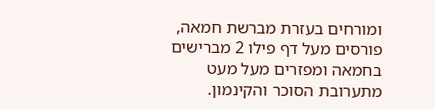ומורחים בעזרת מברשת חמאה, פורסים מעל דף פילו 2 מברישים בחמאה ומפזרים מעל מעט מתערובת הסוכר והקינמון.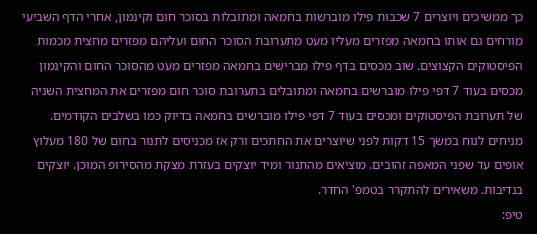כך ממשיכים ויוצרים 7 שכבות פילו מוברשות בחמאה ומתובלות בסוכר חום וקינמון, אחרי הדף השביעי מורחים גם אותו בחמאה מפזרים מעליו מעט מתערובת הסוכר החום ועליהם מפזרים מחצית מכמות הפיסטוקים הקצוצים. שוב מכסים בדף פילו מברישים בחמאה מפזרים מעט מהסוכר החום והקינמון מכסים בעוד 7 דפי פילו מוברשים בחמאה ומתובלים בתערובת סוכר חום מפזרים את המחצית השניה של תערובת הפיסטוקים ומכסים בעוד 7 דפי פילו מוברשים בחמאה בדיוק כמו בשלבים הקודמים.
מניחים לנוח במשך 15 דקות לפני שיוצרים את החתכים ורק אז מכניסים לתנור בחום של 180 מעלוץ אופים עד שפני המאפה זהובים. מוציאים מהתנור ומיד יוצקים בעזרת מצקת מהסירופ המוכן. יוצקים בנדיבות. משאירים להתקרר בטמפ' החדר.
טיפ: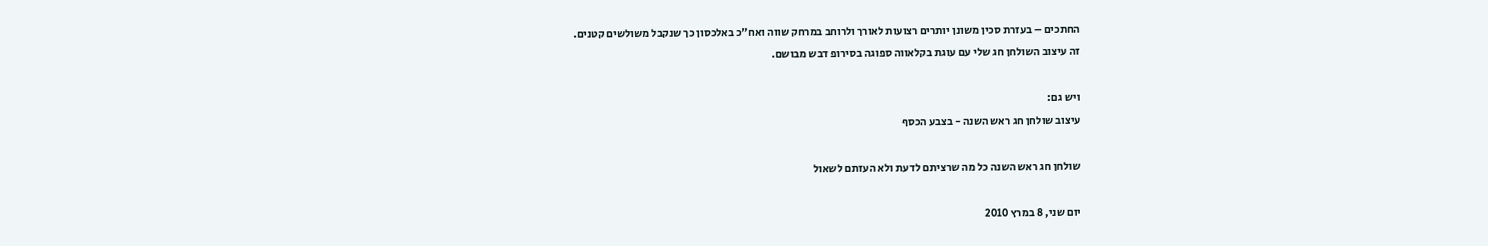החתכים – בעזרת סכין משונן יותרים רצועות לאורך ולרוחב במרחק שווה ואח"כ באלכסון כך שנקבל משולשים קטנים.
זה עיצוב השולחן חג שלי עם עוגת בקלאווה ספוגה בסירופ דבש מבושם.

ויש גם:
עיצוב שולחן חג ראש השנה - בצבע הכסף

שולחן חג ראש השנה כל מה שרציתם לדעת ולא העזתם לשאול

יום שני, 8 במרץ 2010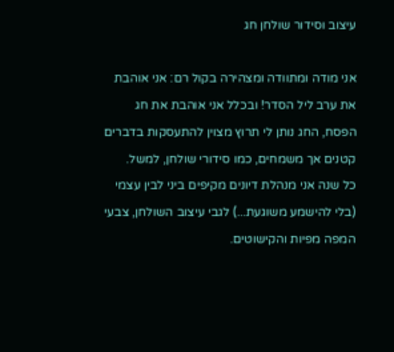עיצוב וסידור שולחן חג

אני מודה ומתוודה ומצהירה בקול רם: אני אוהבת את ערב ליל הסדר! ובכלל אני אוהבת את חג הפסח, החג נותן לי תרוץ מצוין להתעסקות בדברים קטנים אך משמחים, כמו סידורי שולחן, למשל.
כל שנה אני מנהלת דיונים מקיפים ביני לבין עצמי (בלי להישמע משוגעת...) לגבי עיצוב השולחן, צבעי המפה מפיות והקישוטים.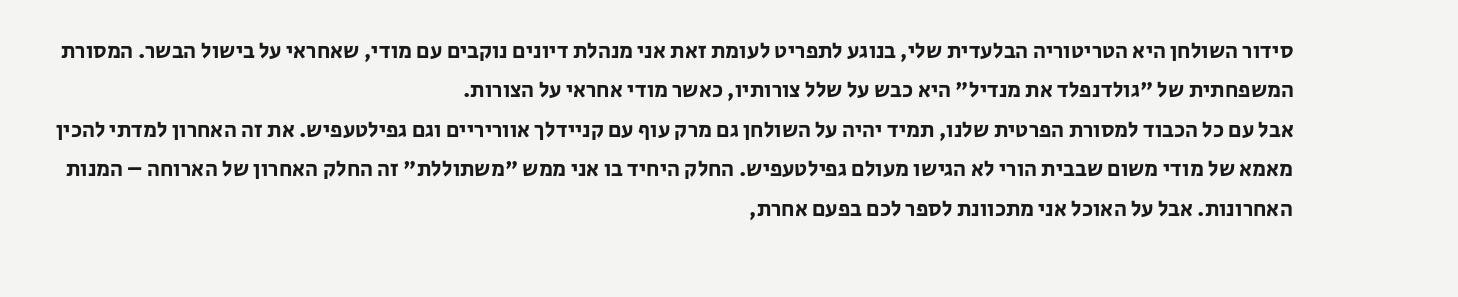סידור השולחן היא הטריטוריה הבלעדית שלי, בנוגע לתפריט לעומת זאת אני מנהלת דיונים נוקבים עם מודי, שאחראי על בישול הבשר. המסורת המשפחתית של "גולדנפלד את מנדיל" היא כבש על שלל צורותיו, כאשר מודי אחראי על הצורות.
אבל עם כל הכבוד למסורת הפרטית שלנו, תמיד יהיה על השולחן גם מרק עוף עם קניידלך אווריריים וגם גפילטעפיש. את זה האחרון למדתי להכין מאמא של מודי משום שבבית הורי לא הגישו מעולם גפילטעפיש. החלק היחיד בו אני ממש "משתוללת" זה החלק האחרון של הארוחה – המנות האחרונות. אבל על האוכל אני מתכוונת לספר לכם בפעם אחרת,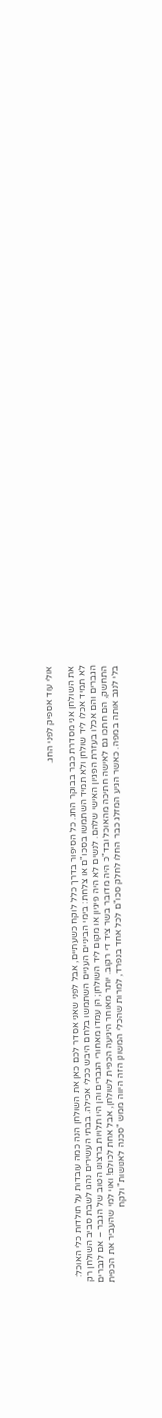אולי עוד אספיק לפני החג.

את השולחן אני מסדרת כבר בבוקר החג. כל הסיפור בדרך כלל לוקח כשעתיים, אבל לפני שאני אסדר לכם כאן את השולחן הנה כמה עובדות על תולדות כלי האוכל:
לא תמיד אכלו ליד שולחן ולא תמיד השתמשו בסכו"ם או צלחת: בימי הביניים העניים השתמשו בלחם היבש ככלי אכילה. בבתי העשירים נהגו לשבת סביב השולחן רק הגברים והם אכלו בעזרת הפגיון האישי שלהם. לנשים לא היה פיגיון או מקום ליד השולחן; הן עמדו מאחורי הגברים והן היו תלויות ברצונו הטוב של הגבר – אם לגברים התחשק, הם חתכו גם לאישה חתיכה מהאוכל ובד"כ היה מדובר בשר ציד די רקוב. יותר מאוחר היגיעה הכפית לשולחן, אבל אחת לכולם! ואוי למי שהעביר את הכפית בלי לנגב אותה במפה. כאשר הגיע המזלג כבר החלו לחלק סכו"ם לכל אחד בנפרד, למרות שהכלי המשונן הזה היווה ממש "סכנה לאנושות" ולקח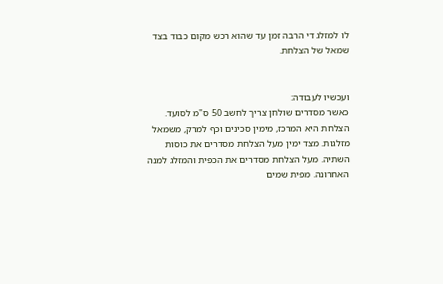לו למזלג די הרבה זמן עד שהוא רכש מקום כבוד בצד שמאל של הצלחת.


ועכשיו לעבודה:
כאשר מסדרים שולחן צריך לחשב 50 ס"מ לסועד. הצלחת היא המרכז, מימין סכינים וכף למרק, משמאל מזלגות. מצד ימין מעל הצלחת מסדרים את כוסות השתיה. מעל הצלחת מסדרים את הכפית והמזלג למנה האחרונה. מפית שמים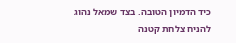כיד הדמיון הטובה. בצד שמאל נהוג להניח צלחת קטנה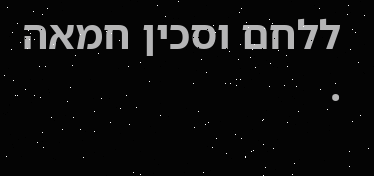ללחם וסכין חמאה .